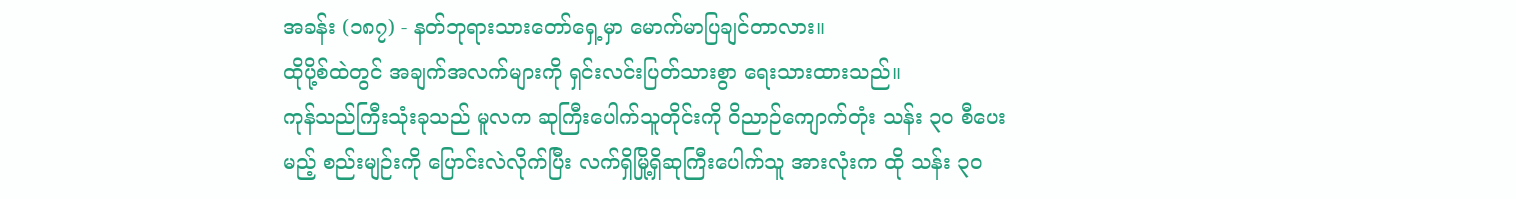အခန်း (၁၈၇) - နတ်ဘုရားသားတော်ရှေ့မှာ မောက်မာပြချင်တာလား။
ထိုပို့စ်ထဲတွင် အချက်အလက်များကို ရှင်းလင်းပြတ်သားစွာ ရေးသားထားသည်။
ကုန်သည်ကြီးသုံးခုသည် မူလက ဆုကြီးပေါက်သူတိုင်းကို ဝိညာဉ်ကျောက်တုံး သန်း ၃၀ စီပေးမည့် စည်းမျဉ်းကို ပြောင်းလဲလိုက်ပြီး လက်ရှိမြို့ရှိဆုကြီးပေါက်သူ အားလုံးက ထို သန်း ၃၀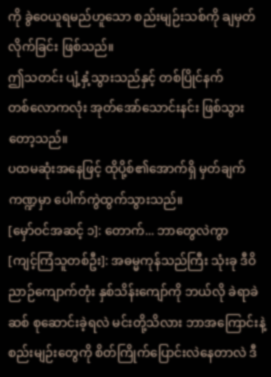ကို ခွဲဝေယူရမည်ဟူသော စည်းမျဉ်းသစ်ကို ချမှတ်လိုက်ခြင်း ဖြစ်သည်။
ဤသတင်း ပျံ့နှံ့သွားသည်နှင့် တစ်ပြိုင်နက်
တစ်လောကလုံး အုတ်အော်သောင်းနင်း ဖြစ်သွားတော့သည်။
ပထမဆုံးအနေဖြင့် ထိုပို့စ်၏အောက်ရှိ မှတ်ချက်ကဏ္ဍမှာ ပေါက်ကွဲထွက်သွားသည်။
[မှော်ဝင်အဆင့် ၁]: တောက်... ဘာတွေလဲကွာ
[ကျင့်ကြံသူတစ်ဦး]: အဓမ္မကုန်သည်ကြီး သုံးခု ဒီဝိညာဉ်ကျောက်တုံး နှစ်သိန်းကျော်ကို ဘယ်လို ခဲရာခဲဆစ် စုဆောင်းခဲ့ရလဲ မင်းတို့သိလား ဘာအကြောင်းနဲ့စည်းမျဉ်းတွေကို စိတ်ကြိုက်ပြောင်းလဲနေတာလဲ ဒီ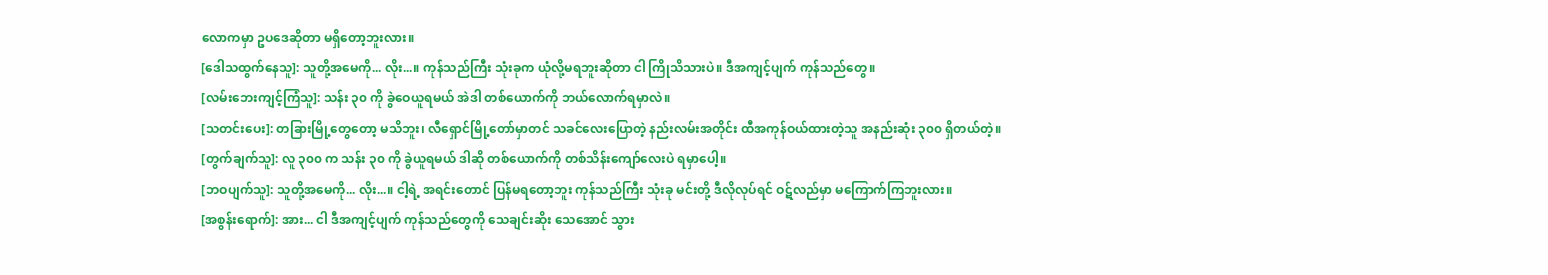လောကမှာ ဥပဒေဆိုတာ မရှိတော့ဘူးလား။
[ဒေါသထွက်နေသူ]: သူတို့အမေကို... လိုး...။ ကုန်သည်ကြီး သုံးခုက ယုံလို့မရဘူးဆိုတာ ငါ ကြိုသိသားပဲ။ ဒီအကျင့်ပျက် ကုန်သည်တွေ။
[လမ်းဘေးကျင့်ကြံသူ]: သန်း ၃၀ ကို ခွဲဝေယူရမယ် အဲဒါ တစ်ယောက်ကို ဘယ်လောက်ရမှာလဲ။
[သတင်းပေး]: တခြားမြို့တွေတော့ မသိဘူး၊ လီရှောင်မြို့တော်မှာတင် သခင်လေးပြောတဲ့ နည်းလမ်းအတိုင်း ထီအကုန်ဝယ်ထားတဲ့သူ အနည်းဆုံး ၃၀၀ ရှိတယ်တဲ့။
[တွက်ချက်သူ]: လူ ၃၀၀ က သန်း ၃၀ ကို ခွဲယူရမယ် ဒါဆို တစ်ယောက်ကို တစ်သိန်းကျော်လေးပဲ ရမှာပေါ့။
[ဘဝပျက်သူ]: သူတို့အမေကို... လိုး...။ ငါ့ရဲ့ အရင်းတောင် ပြန်မရတော့ဘူး ကုန်သည်ကြီး သုံးခု မင်းတို့ ဒီလိုလုပ်ရင် ဝဋ်လည်မှာ မကြောက်ကြဘူးလား။
[အစွန်းရောက်]: အား... ငါ ဒီအကျင့်ပျက် ကုန်သည်တွေကို သေချင်းဆိုး သေအောင် သွား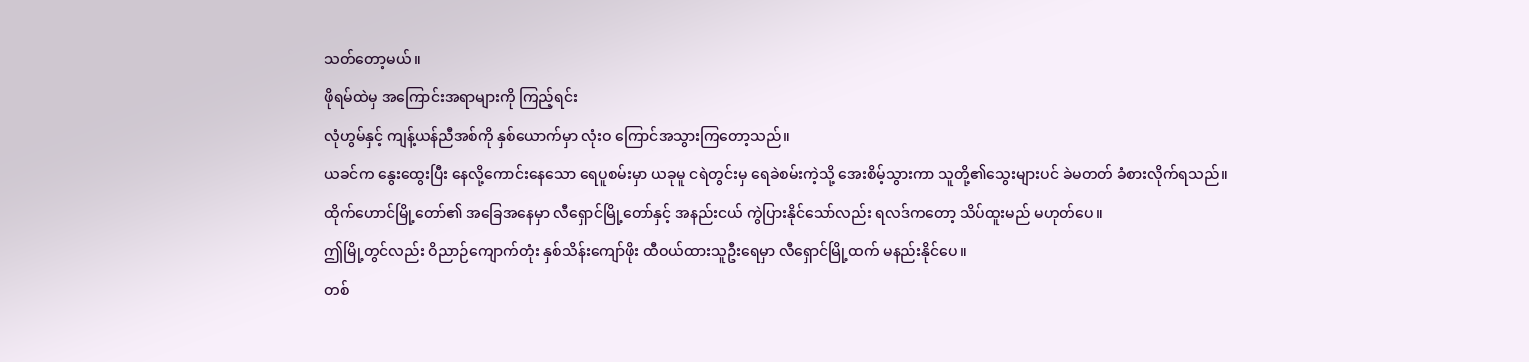သတ်တော့မယ်။
ဖိုရမ်ထဲမှ အကြောင်းအရာများကို ကြည့်ရင်း
လုံဟွမ်နှင့် ကျန့်ယန်ညီအစ်ကို နှစ်ယောက်မှာ လုံးဝ ကြောင်အသွားကြတော့သည်။
ယခင်က နွေးထွေးပြီး နေလို့ကောင်းနေသော ရေပူစမ်းမှာ ယခုမူ ငရဲတွင်းမှ ရေခဲစမ်းကဲ့သို့ အေးစိမ့်သွားကာ သူတို့၏သွေးများပင် ခဲမတတ် ခံစားလိုက်ရသည်။
ထိုက်ဟောင်မြို့တော်၏ အခြေအနေမှာ လီရှောင်မြို့တော်နှင့် အနည်းငယ် ကွဲပြားနိုင်သော်လည်း ရလဒ်ကတော့ သိပ်ထူးမည် မဟုတ်ပေ။
ဤမြို့တွင်လည်း ဝိညာဉ်ကျောက်တုံး နှစ်သိန်းကျော်ဖိုး ထီဝယ်ထားသူဦးရေမှာ လီရှောင်မြို့ထက် မနည်းနိုင်ပေ။
တစ်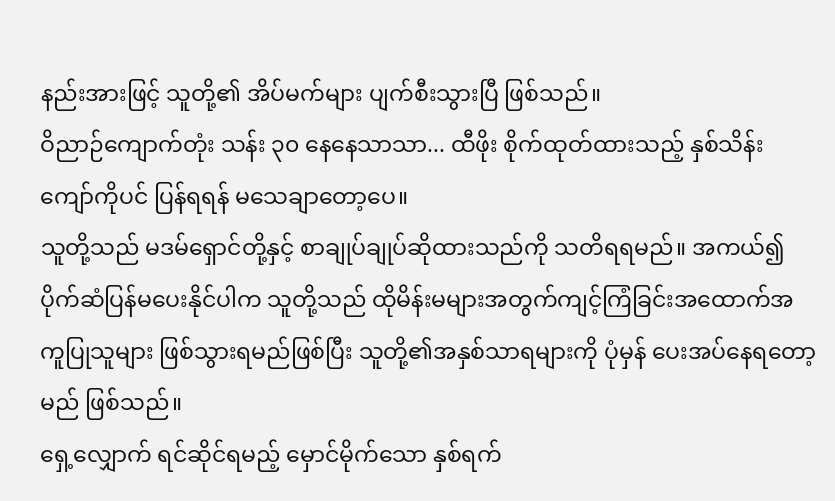နည်းအားဖြင့် သူတို့၏ အိပ်မက်များ ပျက်စီးသွားပြီ ဖြစ်သည်။
ဝိညာဉ်ကျောက်တုံး သန်း ၃၀ နေနေသာသာ... ထီဖိုး စိုက်ထုတ်ထားသည့် နှစ်သိန်းကျော်ကိုပင် ပြန်ရရန် မသေချာတော့ပေ။
သူတို့သည် မဒမ်ရှောင်တို့နှင့် စာချုပ်ချုပ်ဆိုထားသည်ကို သတိရရမည်။ အကယ်၍ ပိုက်ဆံပြန်မပေးနိုင်ပါက သူတို့သည် ထိုမိန်းမများအတွက်ကျင့်ကြံခြင်းအထောက်အကူပြုသူများ ဖြစ်သွားရမည်ဖြစ်ပြီး သူတို့၏အနှစ်သာရများကို ပုံမှန် ပေးအပ်နေရတော့မည် ဖြစ်သည်။
ရှေ့လျှောက် ရင်ဆိုင်ရမည့် မှောင်မိုက်သော နှစ်ရက်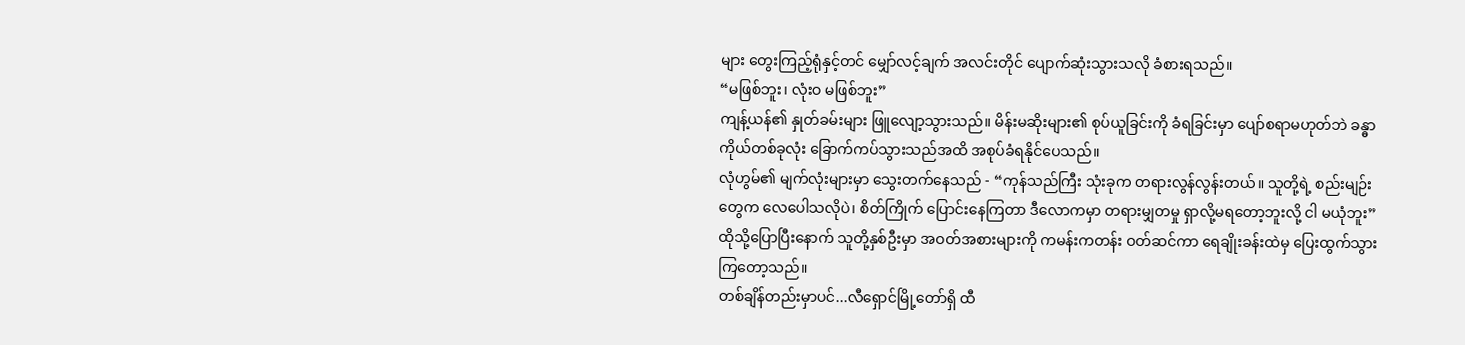များ တွေးကြည့်ရုံနှင့်တင် မျှော်လင့်ချက် အလင်းတိုင် ပျောက်ဆုံးသွားသလို ခံစားရသည်။
“မဖြစ်ဘူး၊ လုံးဝ မဖြစ်ဘူး”
ကျန့်ယန်၏ နှုတ်ခမ်းများ ဖြူလျော့သွားသည်။ မိန်းမဆိုးများ၏ စုပ်ယူခြင်းကို ခံရခြင်းမှာ ပျော်စရာမဟုတ်ဘဲ ခန္ဓာကိုယ်တစ်ခုလုံး ခြောက်ကပ်သွားသည်အထိ အစုပ်ခံရနိုင်ပေသည်။
လုံဟွမ်၏ မျက်လုံးများမှာ သွေးတက်နေသည် - “ကုန်သည်ကြီး သုံးခုက တရားလွန်လွန်းတယ်။ သူတို့ရဲ့ စည်းမျဉ်းတွေက လေပေါသလိုပဲ၊ စိတ်ကြိုက် ပြောင်းနေကြတာ ဒီလောကမှာ တရားမျှတမှု ရှာလို့မရတော့ဘူးလို့ ငါ မယုံဘူး”
ထိုသို့ပြောပြီးနောက် သူတို့နှစ်ဦးမှာ အဝတ်အစားများကို ကမန်းကတန်း ဝတ်ဆင်ကာ ရေချိုးခန်းထဲမှ ပြေးထွက်သွားကြတော့သည်။
တစ်ချိန်တည်းမှာပင်...လီရှောင်မြို့တော်ရှိ ထီ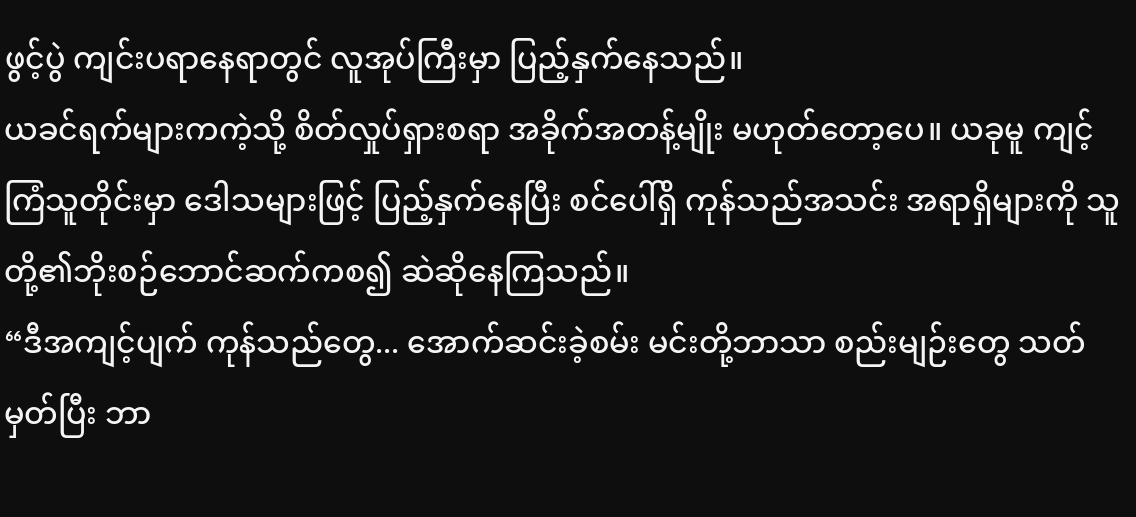ဖွင့်ပွဲ ကျင်းပရာနေရာတွင် လူအုပ်ကြီးမှာ ပြည့်နှက်နေသည်။
ယခင်ရက်များကကဲ့သို့ စိတ်လှုပ်ရှားစရာ အခိုက်အတန့်မျိုး မဟုတ်တော့ပေ။ ယခုမူ ကျင့်ကြံသူတိုင်းမှာ ဒေါသများဖြင့် ပြည့်နှက်နေပြီး စင်ပေါ်ရှိ ကုန်သည်အသင်း အရာရှိများကို သူတို့၏ဘိုးစဉ်ဘောင်ဆက်ကစ၍ ဆဲဆိုနေကြသည်။
“ဒီအကျင့်ပျက် ကုန်သည်တွေ... အောက်ဆင်းခဲ့စမ်း မင်းတို့ဘာသာ စည်းမျဉ်းတွေ သတ်မှတ်ပြီး ဘာ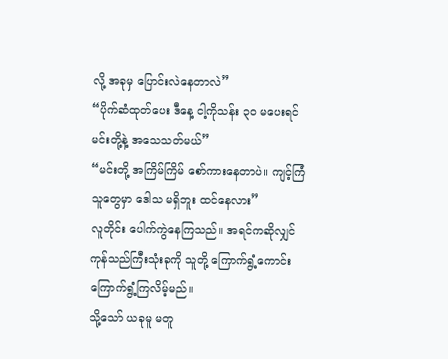လို့ အခုမှ ပြောင်းလဲနေတာလဲ”
“ပိုက်ဆံထုတ်ပေး ဒီနေ့ ငါ့ကိုသန်း ၃၀ မပေးရင် မင်းတို့နဲ့ အသေသတ်မယ်”
“မင်းတို့ အကြိမ်ကြိမ် စော်ကားနေတာပဲ။ ကျင့်ကြံသူတွေမှာ ဒေါသ မရှိဘူး ထင်နေလား”
လူတိုင်း ပေါက်ကွဲနေကြသည်။ အရင်ကဆိုလျှင် ကုန်သည်ကြီးသုံးခုကို သူတို့ ကြောက်ရွံ့ကောင်း ကြောက်ရွံ့ကြလိမ့်မည်။
သို့သော် ယခုမူ မတူ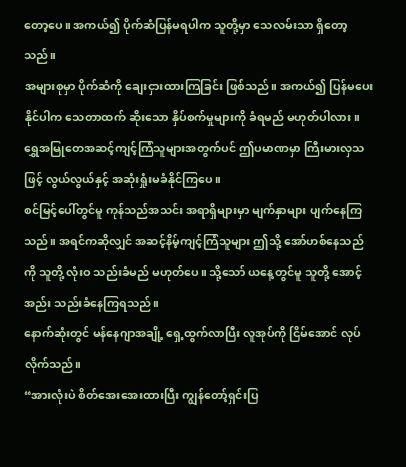တော့ပေ။ အကယ်၍ ပိုက်ဆံပြန်မရပါက သူတို့မှာ သေလမ်းသာ ရှိတော့သည်။
အများစုမှာ ပိုက်ဆံကို ချေးငှားထားကြခြင်း ဖြစ်သည်။ အကယ်၍ ပြန်မပေးနိုင်ပါက သေတာထက် ဆိုးသော နှိပ်စက်မှုများကို ခံရမည် မဟုတ်ပါလား။
ရွှေအမြုတေအဆင့်ကျင့်ကြံသူများအတွက်ပင် ဤပမာဏမှာ ကြီးမားလှသဖြင့် လွယ်လွယ်နှင့် အဆုံးရှုံးမခံနိုင်ကြပေ။
စင်မြင့်ပေါ်တွင်မူ ကုန်သည်အသင်း အရာရှိများမှာ မျက်နှာများ ပျက်နေကြသည်။ အရင်ကဆိုလျှင် အဆင့်နိမ့်ကျင့်ကြံသူများ ဤသို့ အော်ဟစ်နေသည်ကို သူတို့ လုံးဝ သည်းခံမည် မဟုတ်ပေ။ သို့သော် ယနေ့တွင်မူ သူတို့ အောင့်အည်း သည်းခံနေကြရသည်။
နောက်ဆုံးတွင် မန်နေဂျာအချို့ ရှေ့ထွက်လာပြီး လူအုပ်ကို ငြိမ်အောင် လုပ်လိုက်သည်။
“အားလုံးပဲ စိတ်အေးအေးထားပြီး ကျွန်တော့်ရှင်းပြ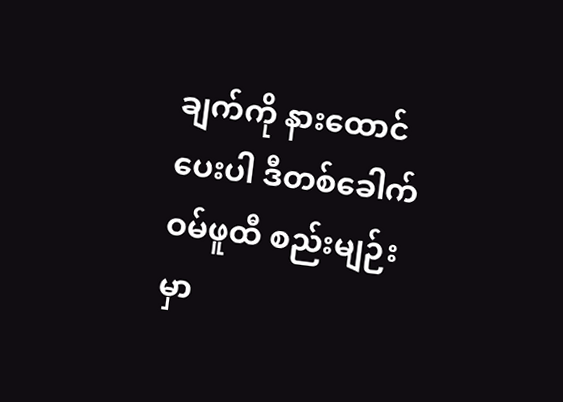ချက်ကို နားထောင်ပေးပါ ဒီတစ်ခေါက် ဝမ်ဖူထီ စည်းမျဉ်းမှာ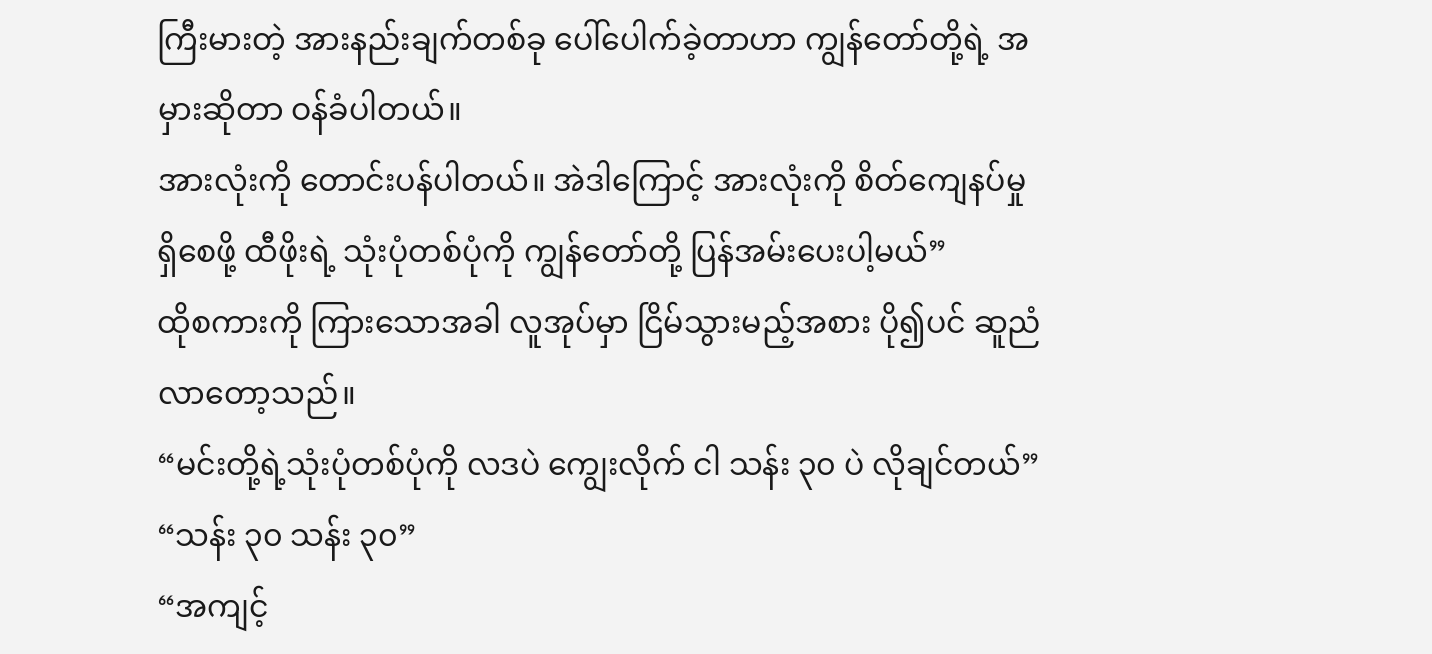ကြီးမားတဲ့ အားနည်းချက်တစ်ခု ပေါ်ပေါက်ခဲ့တာဟာ ကျွန်တော်တို့ရဲ့ အမှားဆိုတာ ဝန်ခံပါတယ်။
အားလုံးကို တောင်းပန်ပါတယ်။ အဲဒါကြောင့် အားလုံးကို စိတ်ကျေနပ်မှု ရှိစေဖို့ ထီဖိုးရဲ့ သုံးပုံတစ်ပုံကို ကျွန်တော်တို့ ပြန်အမ်းပေးပါ့မယ်”
ထိုစကားကို ကြားသောအခါ လူအုပ်မှာ ငြိမ်သွားမည့်အစား ပို၍ပင် ဆူညံလာတော့သည်။
“မင်းတို့ရဲ့သုံးပုံတစ်ပုံကို လဒပဲ ကျွေးလိုက် ငါ သန်း ၃၀ ပဲ လိုချင်တယ်”
“သန်း ၃၀ သန်း ၃၀”
“အကျင့်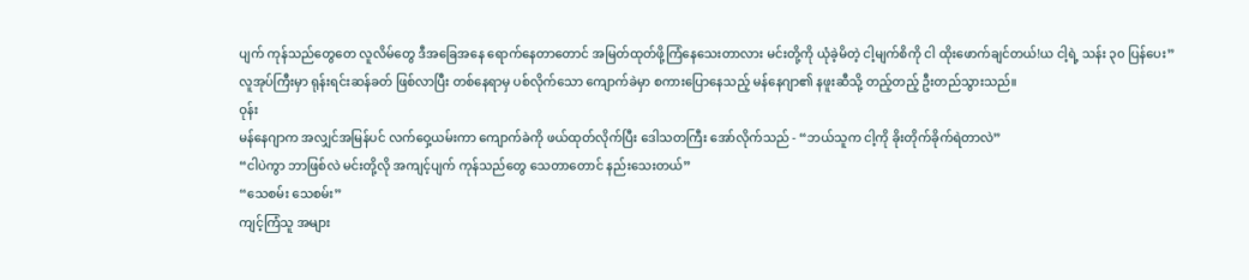ပျက် ကုန်သည်တွေတေ လူလိမ်တွေ ဒီအခြေအနေ ရောက်နေတာတောင် အမြတ်ထုတ်ဖို့ကြံနေသေးတာလား မင်းတို့ကို ယုံခဲ့မိတဲ့ ငါ့မျက်စိကို ငါ ထိုးဖောက်ချင်တယ်!ယ ငါ့ရဲ့ သန်း ၃၀ ပြန်ပေး”
လူအုပ်ကြီးမှာ ရုန်းရင်းဆန်ခတ် ဖြစ်လာပြီး တစ်နေရာမှ ပစ်လိုက်သော ကျောက်ခဲမှာ စကားပြောနေသည့် မန်နေဂျာ၏ နဖူးဆီသို့ တည့်တည့် ဦးတည်သွားသည်။
ဝုန်း
မန်နေဂျာက အလျှင်အမြန်ပင် လက်ဝှေ့ယမ်းကာ ကျောက်ခဲကို ဖယ်ထုတ်လိုက်ပြီး ဒေါသတကြီး အော်လိုက်သည် - “ဘယ်သူက ငါ့ကို ခိုးတိုက်ခိုက်ရဲတာလဲ”
“ငါပဲကွာ ဘာဖြစ်လဲ မင်းတို့လို အကျင့်ပျက် ကုန်သည်တွေ သေတာတောင် နည်းသေးတယ်”
“သေစမ်း သေစမ်း”
ကျင့်ကြံသူ အများ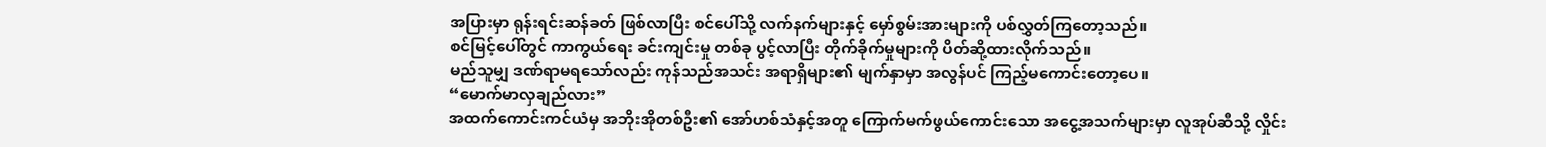အပြားမှာ ရုန်းရင်းဆန်ခတ် ဖြစ်လာပြီး စင်ပေါ်သို့ လက်နက်များနှင့် မှော်စွမ်းအားများကို ပစ်လွှတ်ကြတော့သည်။
စင်မြင့်ပေါ်တွင် ကာကွယ်ရေး ခင်းကျင်းမှု တစ်ခု ပွင့်လာပြီး တိုက်ခိုက်မှုများကို ပိတ်ဆို့ထားလိုက်သည်။
မည်သူမျှ ဒဏ်ရာမရသော်လည်း ကုန်သည်အသင်း အရာရှိများ၏ မျက်နှာမှာ အလွန်ပင် ကြည့်မကောင်းတော့ပေ။
“မောက်မာလှချည်လား”
အထက်ကောင်းကင်ယံမှ အဘိုးအိုတစ်ဦး၏ အော်ဟစ်သံနှင့်အတူ ကြောက်မက်ဖွယ်ကောင်းသော အငွေ့အသက်များမှာ လူအုပ်ဆီသို့ လှိုင်း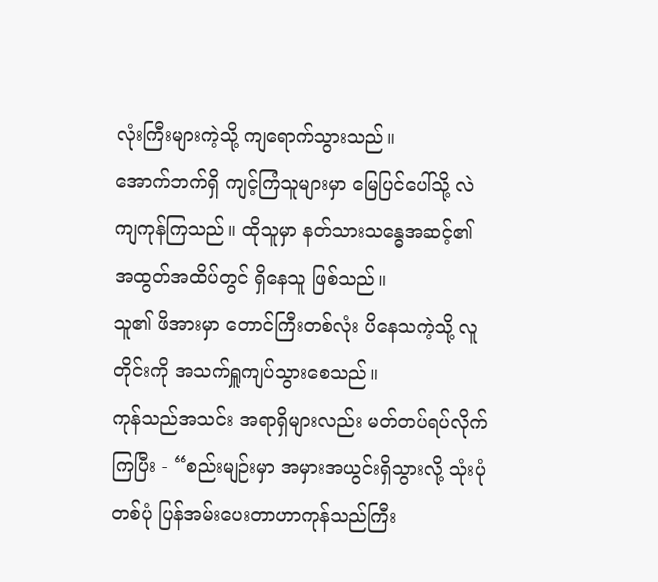လုံးကြီးများကဲ့သို့ ကျရောက်သွားသည်။
အောက်ဘက်ရှိ ကျင့်ကြံသူများမှာ မြေပြင်ပေါ်သို့ လဲကျကုန်ကြသည်။ ထိုသူမှာ နတ်သားသန္ဓေအဆင့်၏ အထွတ်အထိပ်တွင် ရှိနေသူ ဖြစ်သည်။
သူ၏ ဖိအားမှာ တောင်ကြီးတစ်လုံး ပိနေသကဲ့သို့ လူတိုင်းကို အသက်ရှူကျပ်သွားစေသည်။
ကုန်သည်အသင်း အရာရှိများလည်း မတ်တပ်ရပ်လိုက်ကြပြီး - “စည်းမျဉ်းမှာ အမှားအယွင်းရှိသွားလို့ သုံးပုံတစ်ပုံ ပြန်အမ်းပေးတာဟာကုန်သည်ကြီး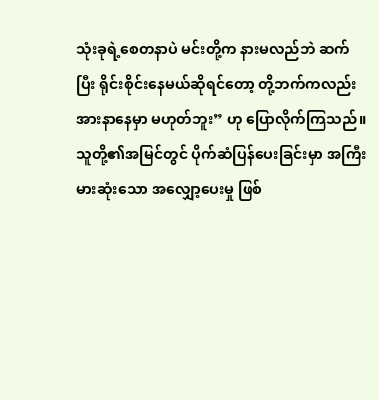သုံးခုရဲ့စေတနာပဲ မင်းတို့က နားမလည်ဘဲ ဆက်ပြီး ရိုင်းစိုင်းနေမယ်ဆိုရင်တော့ တို့ဘက်ကလည်း အားနာနေမှာ မဟုတ်ဘူး” ဟု ပြောလိုက်ကြသည်။
သူတို့၏အမြင်တွင် ပိုက်ဆံပြန်ပေးခြင်းမှာ အကြီးမားဆုံးသော အလျှော့ပေးမှု ဖြစ်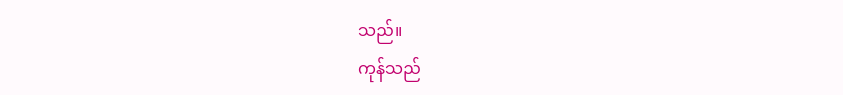သည်။
ကုန်သည်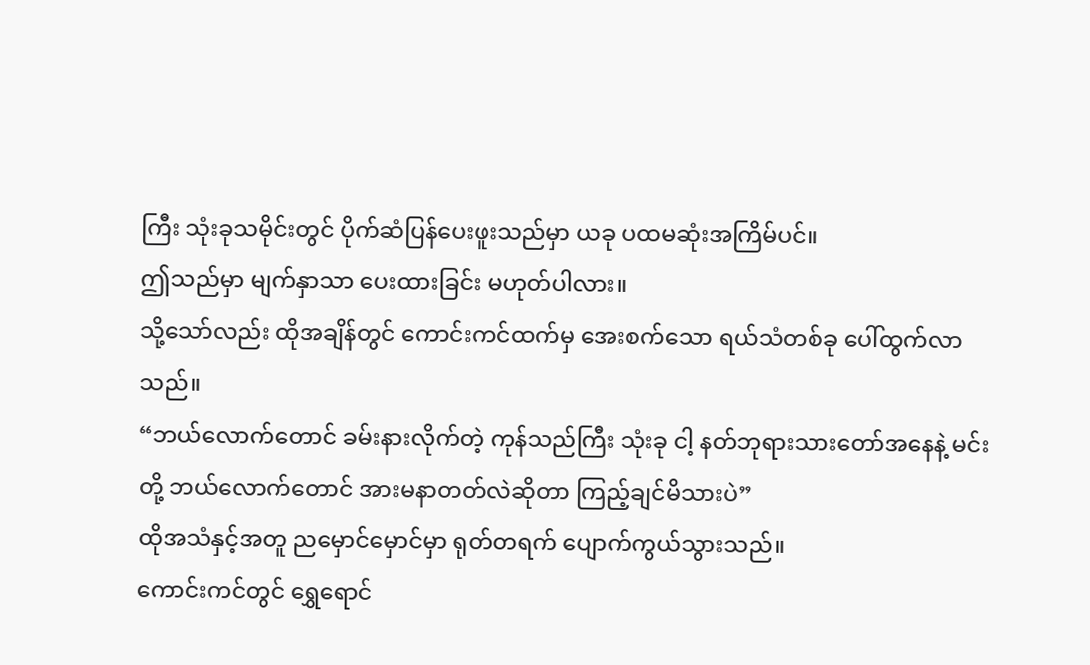ကြီး သုံးခုသမိုင်းတွင် ပိုက်ဆံပြန်ပေးဖူးသည်မှာ ယခု ပထမဆုံးအကြိမ်ပင်။
ဤသည်မှာ မျက်နှာသာ ပေးထားခြင်း မဟုတ်ပါလား။
သို့သော်လည်း ထိုအချိန်တွင် ကောင်းကင်ထက်မှ အေးစက်သော ရယ်သံတစ်ခု ပေါ်ထွက်လာသည်။
“ဘယ်လောက်တောင် ခမ်းနားလိုက်တဲ့ ကုန်သည်ကြီး သုံးခု ငါ့ နတ်ဘုရားသားတော်အနေနဲ့ မင်းတို့ ဘယ်လောက်တောင် အားမနာတတ်လဲဆိုတာ ကြည့်ချင်မိသားပဲ”
ထိုအသံနှင့်အတူ ညမှောင်မှောင်မှာ ရုတ်တရက် ပျောက်ကွယ်သွားသည်။
ကောင်းကင်တွင် ရွှေရောင်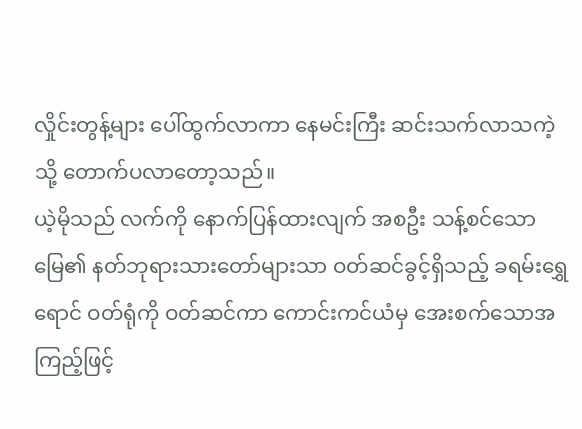လှိုင်းတွန့်များ ပေါ်ထွက်လာကာ နေမင်းကြီး ဆင်းသက်လာသကဲ့သို့ တောက်ပလာတော့သည်။
ယဲ့မိုသည် လက်ကို နောက်ပြန်ထားလျက် အစဦး သန့်စင်သောမြေ၏ နတ်ဘုရားသားတော်များသာ ဝတ်ဆင်ခွင့်ရှိသည့် ခရမ်းရွှေရောင် ဝတ်ရုံကို ဝတ်ဆင်ကာ ကောင်းကင်ယံမှ အေးစက်သောအကြည့်ဖြင့်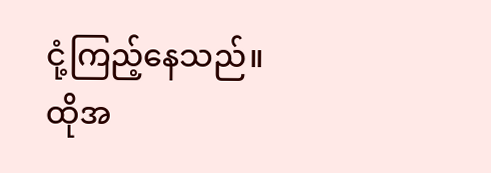ငုံ့ကြည့်နေသည်။
ထိုအ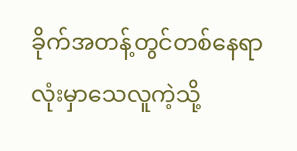ခိုက်အတန့်တွင်တစ်နေရာလုံးမှာသေလူကဲ့သို့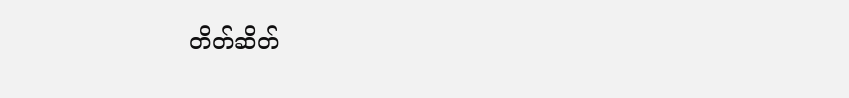တိတ်ဆိတ်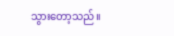သွားတော့သည်။